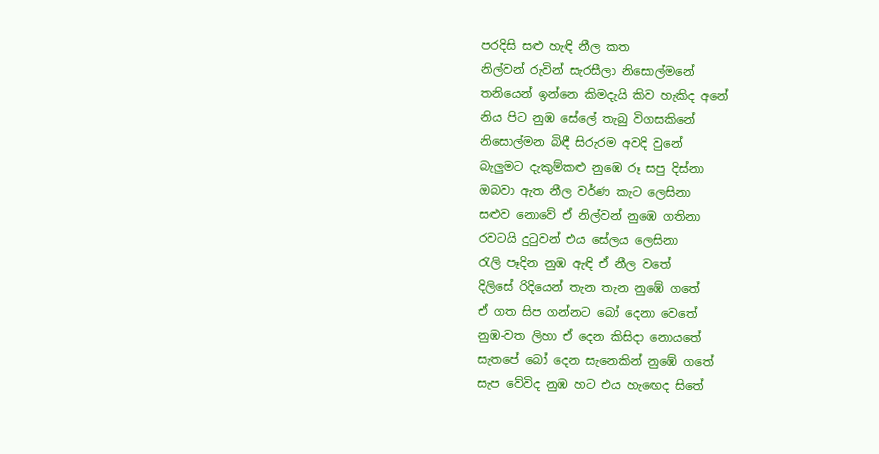පරදිසි සළු හැඳි නීල කත
නිල්වන් රුවින් සැරසීලා නිසොල්මනේ
තනියෙන් ඉන්නෙ කිමදැයි කිව හැකිද අනේ
නිය පිට නුඹ සේලේ තැබු විගසකිනේ
නිසොල්මන බිඳී සිරුරම අවදි වුනේ
බැලුමට දැකුම්කළු නුඹෙ රූ සපු දිස්නා
ඔබවා ඇත නීල වර්ණ කැට ලෙසිනා
සළුව නොවේ ඒ නිල්වන් නුඹෙ ගතිනා
රවටයි දුටුවන් එය සේලය ලෙසිනා
රැලි පෑදින නුඹ ඇඳි ඒ නීල වතේ
දිලිසේ රිදියෙන් තැන තැන නුඹේ ගතේ
ඒ ගත සිප ගන්නට බෝ දෙනා වෙතේ
නුඹ-වත ලිහා ඒ දෙන කිසිදා නොයතේ
සැතපේ බෝ දෙන සැනෙකින් නුඹේ ගතේ
සැප වේවිද නුඹ හට එය හැඟෙද සිතේ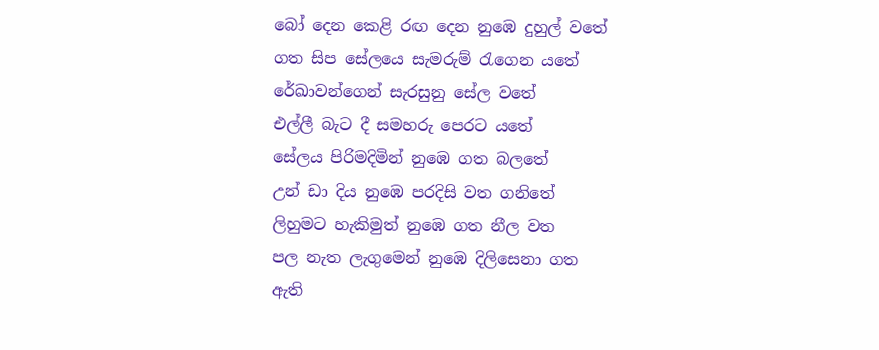බෝ දෙන කෙළි රඟ දෙන නුඹෙ දුහුල් වතේ
ගත සිප සේලයෙ සැමරුම් රැගෙන යතේ
රේඛාවන්ගෙන් සැරසුනු සේල වතේ
එල්ලී බැට දී සමහරු පෙරට යතේ
සේලය පිරිමදිමින් නුඹෙ ගත බලතේ
උන් ඩා දිය නුඹෙ පරදිසි වත ගනිතේ
ලිහුමට හැකිමුත් නුඹෙ ගත නීල වත
පල නැත ලැගුමෙන් නුඹෙ දිලිසෙනා ගත
ඇති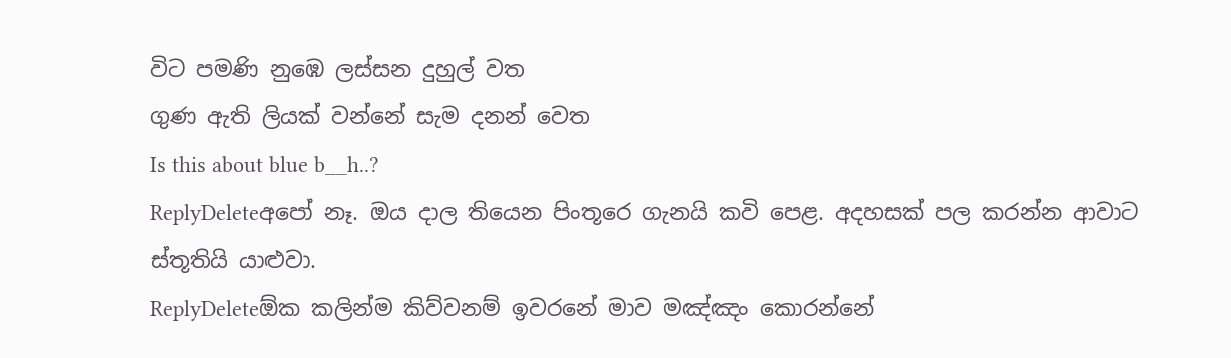විට පමණි නුඹෙ ලස්සන දුහුල් වත
ගුණ ඇති ලියක් වන්නේ සැම දනන් වෙත
Is this about blue b__h..?
ReplyDeleteඅපෝ නෑ. ඔය දාල තියෙන පිංතූරෙ ගැනයි කවි පෙළ. අදහසක් පල කරන්න ආවාට ස්තූතියි යාළුවා.
ReplyDeleteඕක කලින්ම කිව්වනම් ඉවරනේ මාව මඤ්ඤං කොරන්නේ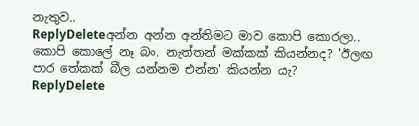නැතුව..
ReplyDeleteඅන්න අන්න අන්තිමට මාව කොපි කොරලා..
කොපි කොලේ නෑ බං. නැත්තන් මක්කක් කියන්නද? 'ඊලඟ පාර තේකක් බීල යන්නම එන්න' කියන්න යැ?
ReplyDelete